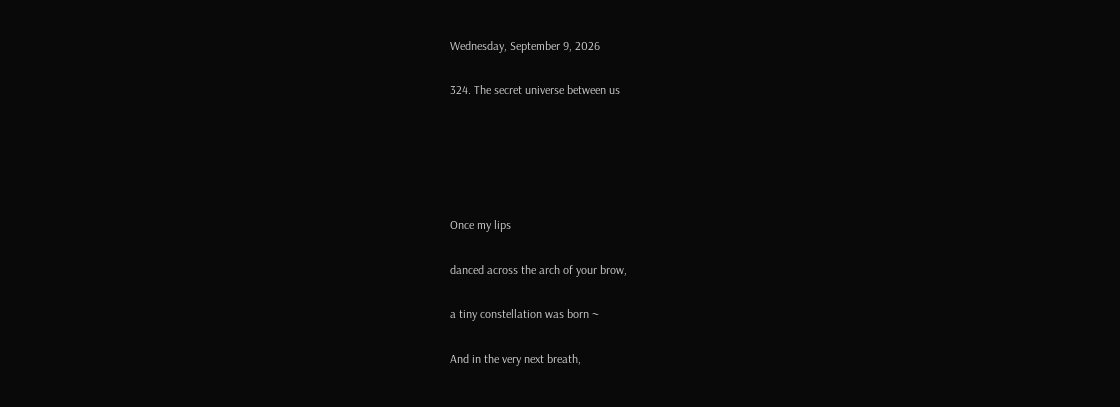Wednesday, September 9, 2026

324. The secret universe between us





Once my lips

danced across the arch of your brow,

a tiny constellation was born ~

And in the very next breath,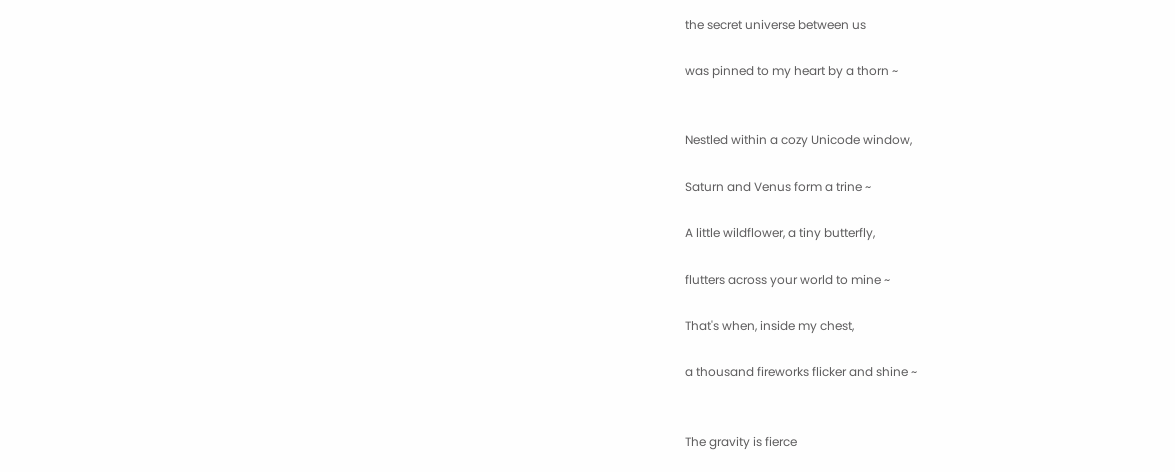the secret universe between us

was pinned to my heart by a thorn ~


Nestled within a cozy Unicode window,

Saturn and Venus form a trine ~

A little wildflower, a tiny butterfly,

flutters across your world to mine ~

That's when, inside my chest,

a thousand fireworks flicker and shine ~


The gravity is fierce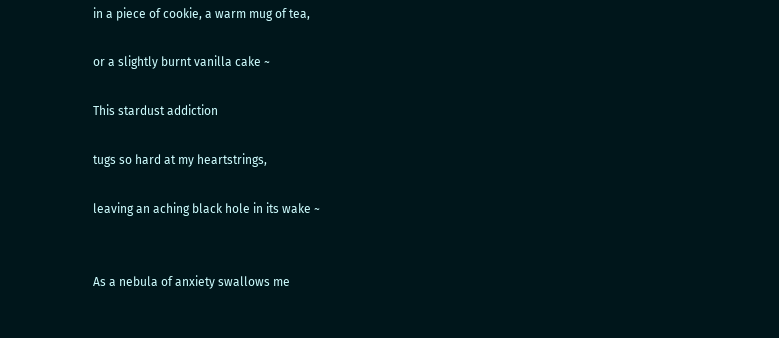in a piece of cookie, a warm mug of tea,

or a slightly burnt vanilla cake ~

This stardust addiction

tugs so hard at my heartstrings,

leaving an aching black hole in its wake ~


As a nebula of anxiety swallows me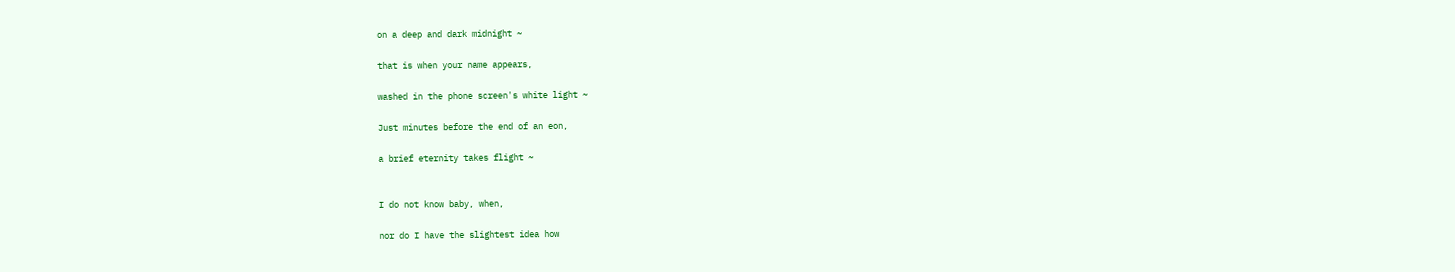on a deep and dark midnight ~

that is when your name appears,

washed in the phone screen's white light ~

Just minutes before the end of an eon,

a brief eternity takes flight ~


I do not know baby, when,

nor do I have the slightest idea how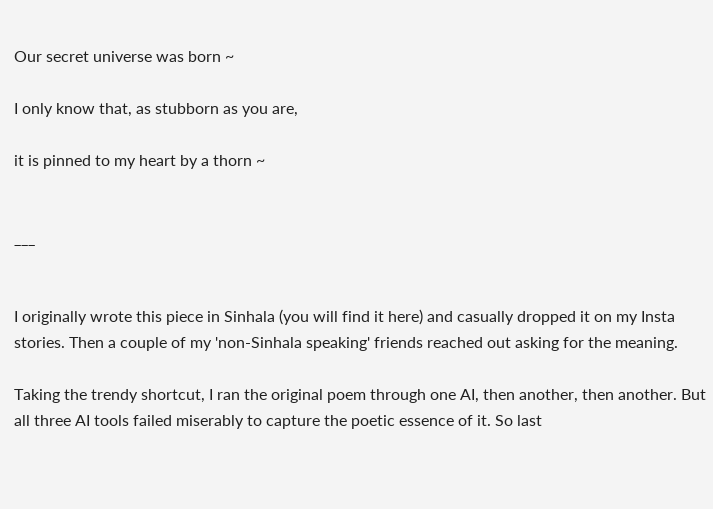Our secret universe was born ~

I only know that, as stubborn as you are,

it is pinned to my heart by a thorn ~


___


I originally wrote this piece in Sinhala (you will find it here) and casually dropped it on my Insta stories. Then a couple of my 'non-Sinhala speaking' friends reached out asking for the meaning.

Taking the trendy shortcut, I ran the original poem through one AI, then another, then another. But all three AI tools failed miserably to capture the poetic essence of it. So last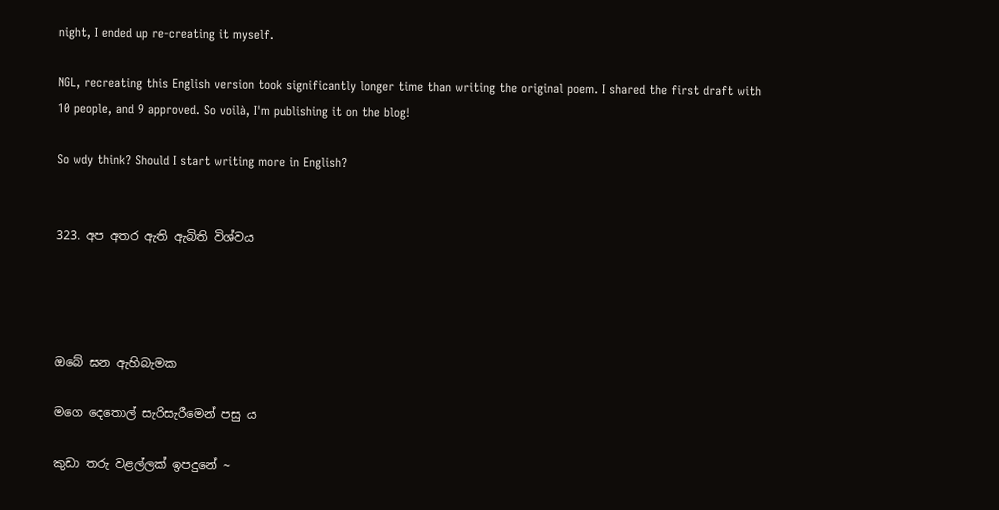night, I ended up re-creating it myself.

NGL, recreating this English version took significantly longer time than writing the original poem. I shared the first draft with 10 people, and 9 approved. So voilà, I'm publishing it on the blog!

So wdy think? Should I start writing more in English?


323. අප අතර ඇති ඇබිති විශ්වය




ඔබේ ඝන ඇහිබැමක

මගෙ දෙතොල් සැරිසැරීමෙන් පසු ය

කුඩා තරු වළල්ලක් ඉපදුනේ ~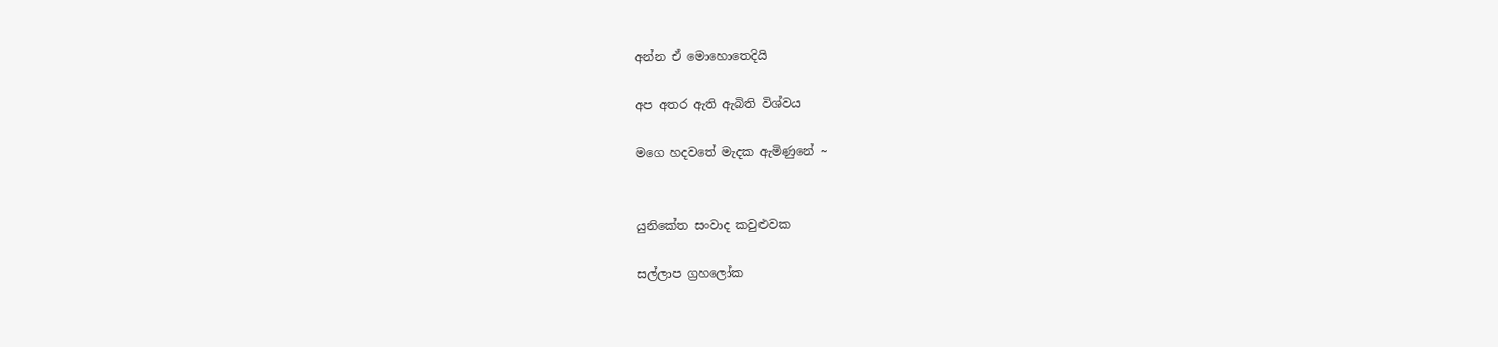අන්න ඒ මොහොතෙදියි

අප අතර ඇති ඇබිති විශ්වය

මගෙ හදවතේ මැදක ඇමිණුනේ ~


යුනිකේත සංවාද කවුළුවක

සල්ලාප ග්‍රහලෝක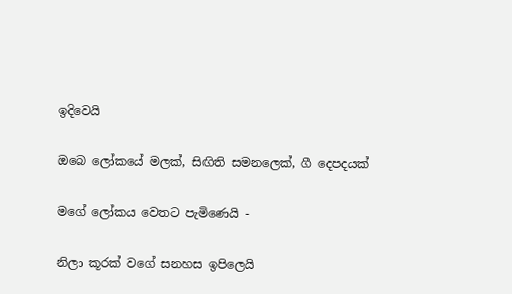ඉදිවෙයි

ඔබෙ ලෝකයේ මලක්, සිඟිති සමනලෙක්, ගී දෙපදයක්

මගේ ලෝකය වෙතට පැමිණෙයි -

නිලා කූරක් වගේ සනහස ඉපිලෙයි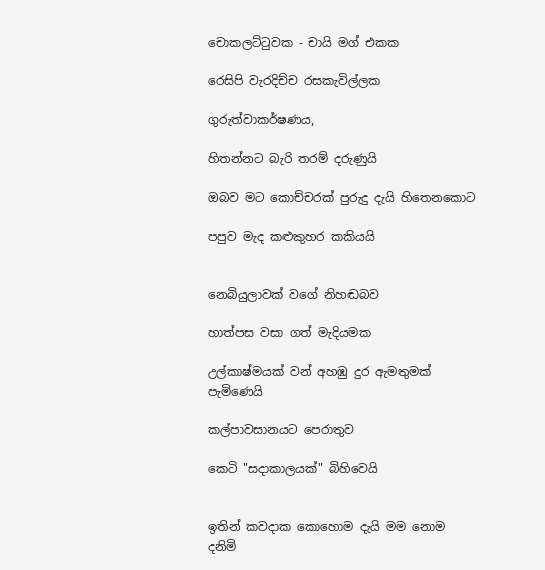චොකලට්ටුවක - චායි මග් එකක

රෙසිපි වැරදිච්ච රසකැවිල්ලක

ගුරුත්වාකර්ෂණය,

හිතන්නට බැරි තරම් දරුණුයි

ඔබව මට කොච්චරක් පුරුදු දැයි හිතෙනකොට

පපුව මැද කළුකුහර කකියයි


නෙබියුලාවක් වගේ නිහඬබව

හාත්පස වසා ගත් මැදියමක

උල්කාෂ්මයක් වන් අහඹු දුර ඇමතුමක් පැමිණෙයි

කල්පාවසානයට පෙරාතුව

කෙටි "සදාකාලයක්" බිහිවෙයි


ඉතින් කවදාක කොහොම දැයි මම නොම දනිමි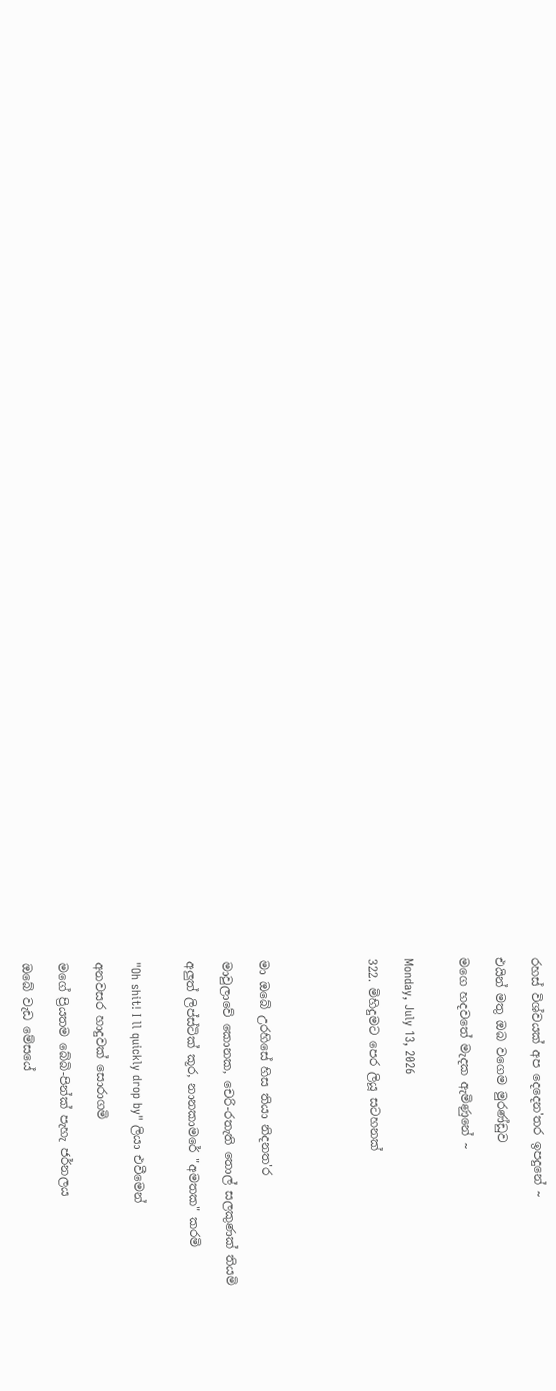රහස් විශ්වයක් අප දෙදෙන'තර ඉපදුනේ ~

එයින් මතු ඔබ වගෙම මුරණ්ඩුව

මගෙ හදවතේ මැදක ඇමිණුනේ ~


Monday, July 13, 2026

322. මිහිදුමට පෙර ලියූ සටහනක්





මා ඔබේ උරහිසේ හිස තියා නිදනත'ර

මාවුලාවේ කොනක, චෙරි-රතැති තොල් සලකුණක් තියමි

අලුත් ලිප්ස්ටික් කූර, නානකාමරේ "අමතක" කරමි


"Oh shit! I ll quickly drop by" ලියා එවීමෙන්

අනවසර හාදුවක් සොරාගමි

මගේ ප්‍රියතම බේබි-පින්ක් පැහැ ජර්නලය

ඔබේ වැඩ මේසයේ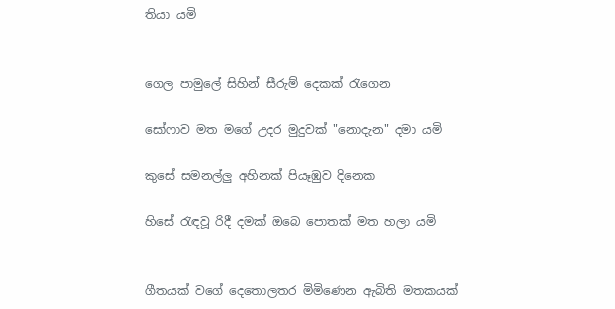තියා යමි


ගෙල පාමුලේ සිහින් සීරුම් දෙකක් රැගෙන

සෝෆාව මත මගේ උදර මුදුවක් "නොදැන" දමා යමි

කුසේ සමනල්ලු අහිනක් පියෑඹුව දිනෙක

හිසේ රැඳවූ රිදී දමක් ඔබෙ පොතක් මත හලා යමි


ගීතයක් වගේ දෙතොලතර මිමිණෙන ඇබිති මතකයක්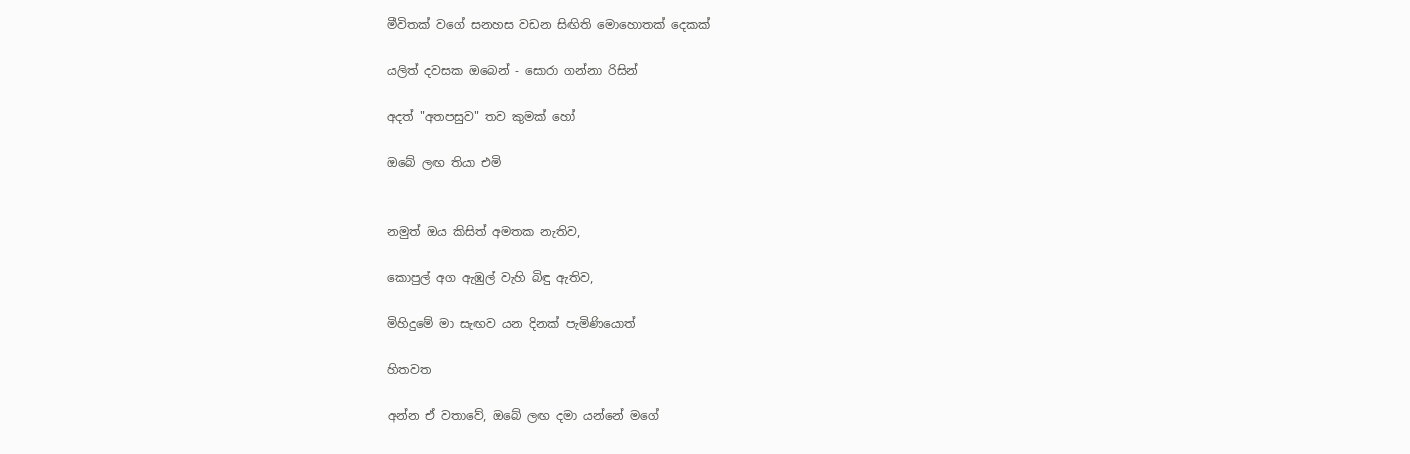මීවිතක් වගේ සනහස වඩන සිඟිති මොහොතක් දෙකක්

යලිත් දවසක ඔබෙන් - සොරා ගන්නා රිසින්

අදත් "අතපසුව" තව කුමක් හෝ

ඔබේ ලඟ තියා එමි


නමුත් ඔය කිසිත් අමතක නැතිව,

කොපුල් අග ඇඹුල් වැහි බිඳු ඇතිව,

මිහිදුමේ මා සැඟව යන දිනක් පැමිණියොත්

හිතවත

අන්න ඒ වතාවේ, ඔබේ ලඟ දමා යන්නේ මගේ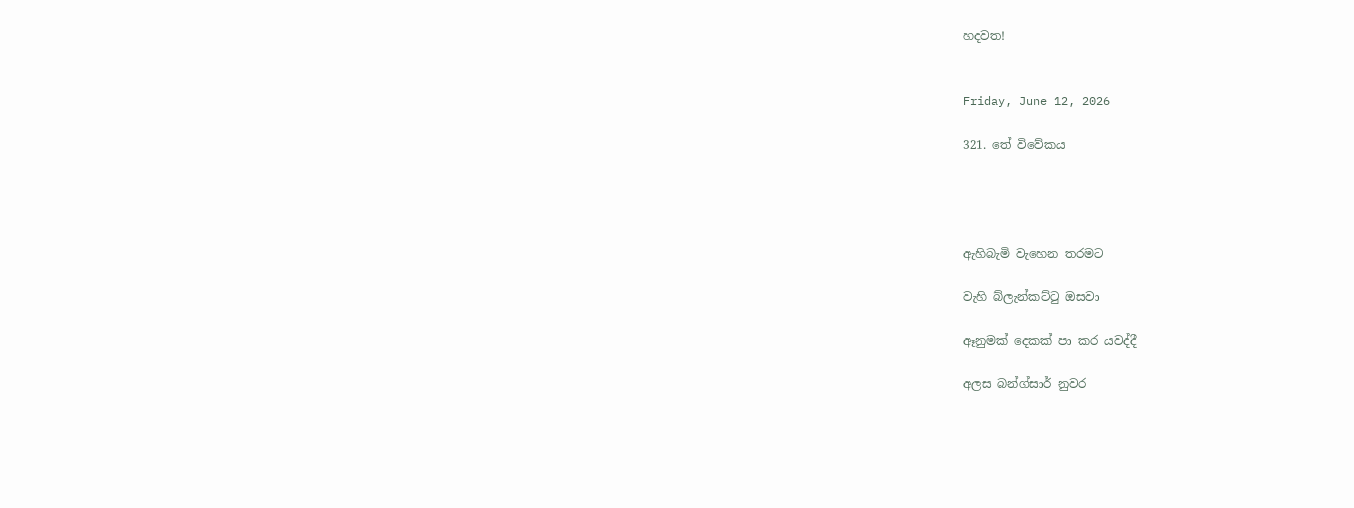හදවත!


Friday, June 12, 2026

321. තේ විවේකය




ඇහිබැමි වැහෙන තරමට

වැහි බ්ලැන්කට්ටු ඔසවා

ඈනුමක් දෙකක් පා කර යවද්දී

අලස බන්ග්සාර් නුවර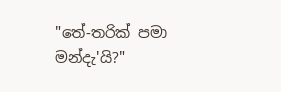"තේ-තරික් පමා මන්දැ'යි?"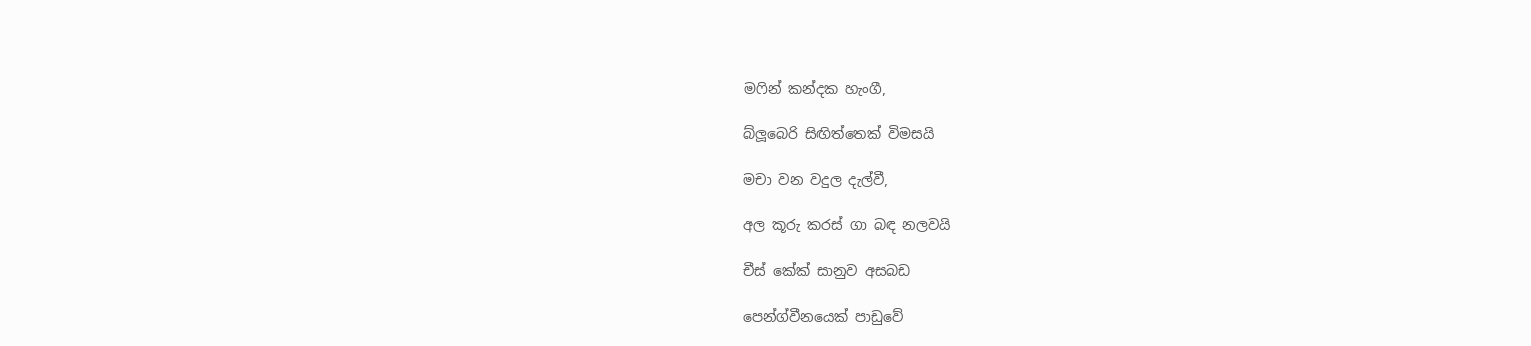මෆින් කන්දක හැංගී,

බ්ලූබෙරි සිඟිත්තෙක් විමසයි

මචා වන වදුල දැල්වී,

අල කූරු කරස් ගා බඳ නලවයි

චීස් කේක් සානුව අසබඩ

පෙන්ග්වීනයෙක් පාඩුවේ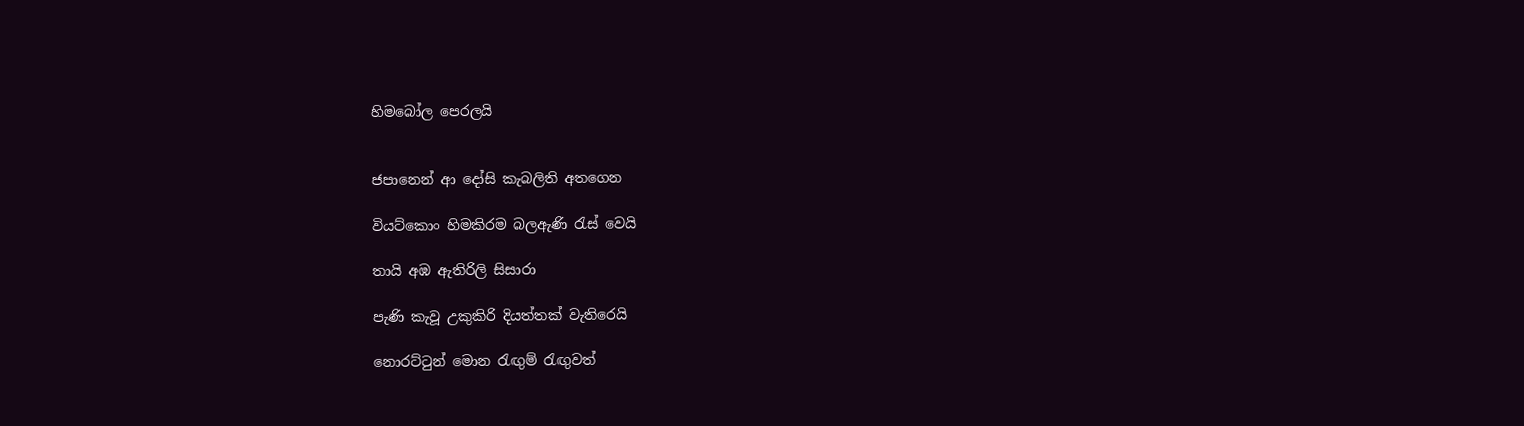හිමබෝල පෙරලයි


ජපානෙන් ආ දෝසි කැබලිති අතගෙන

වියට්කොං හිමකිරම බලඇණි රැස් වෙයි

තායි අඹ ඇතිරිලි සිසාරා

පැණි කැවූ උකුකිරි දියත්තක් වැතිරෙයි

නොරට්ටුන් මොන රැඟුම් රැඟුවත්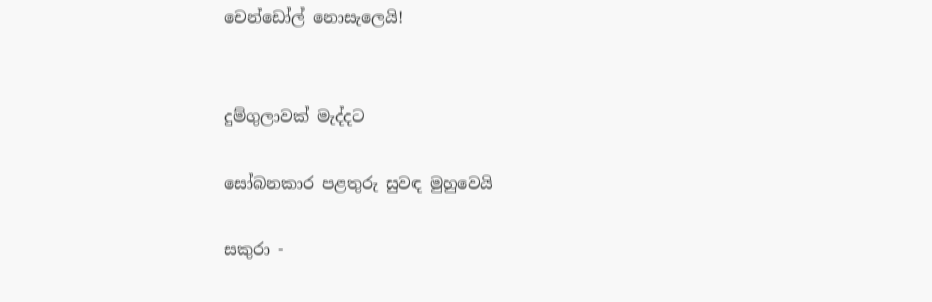චෙන්ඩෝල් නොසැලෙයි!


දුම්ගුලාවක් මැද්දට

සෝබනකාර පළතුරු සුවඳ මුහුවෙයි

සකුරා -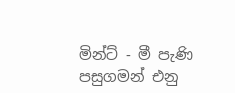මින්ට් - මී පැණි පසුගමන් එනු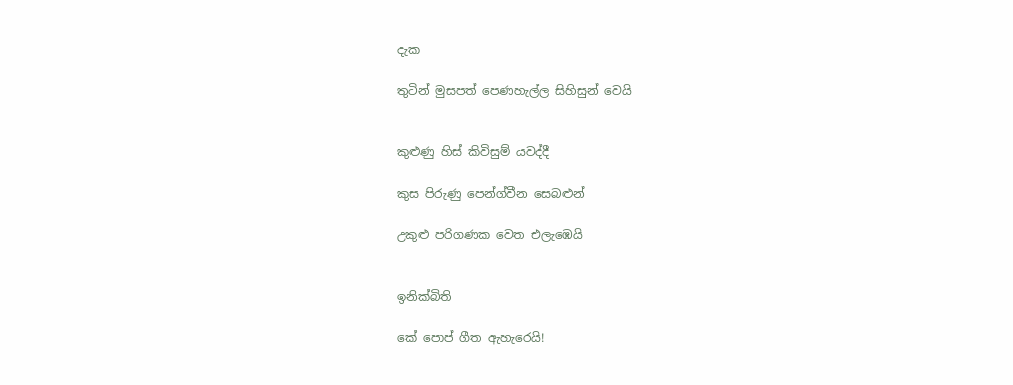දැක

තුටින් මුසපත් පෙණහැල්ල සිහිසුන් වෙයි


කුළුණු හිස් කිවිසුම් යවද්දී

කුස පිරුණු පෙන්ග්වීන සෙබළුන්

උකුළු පරිගණක වෙත එලැඹෙයි


ඉනික්බිති

කේ පොප් ගීත ඇහැරෙයි!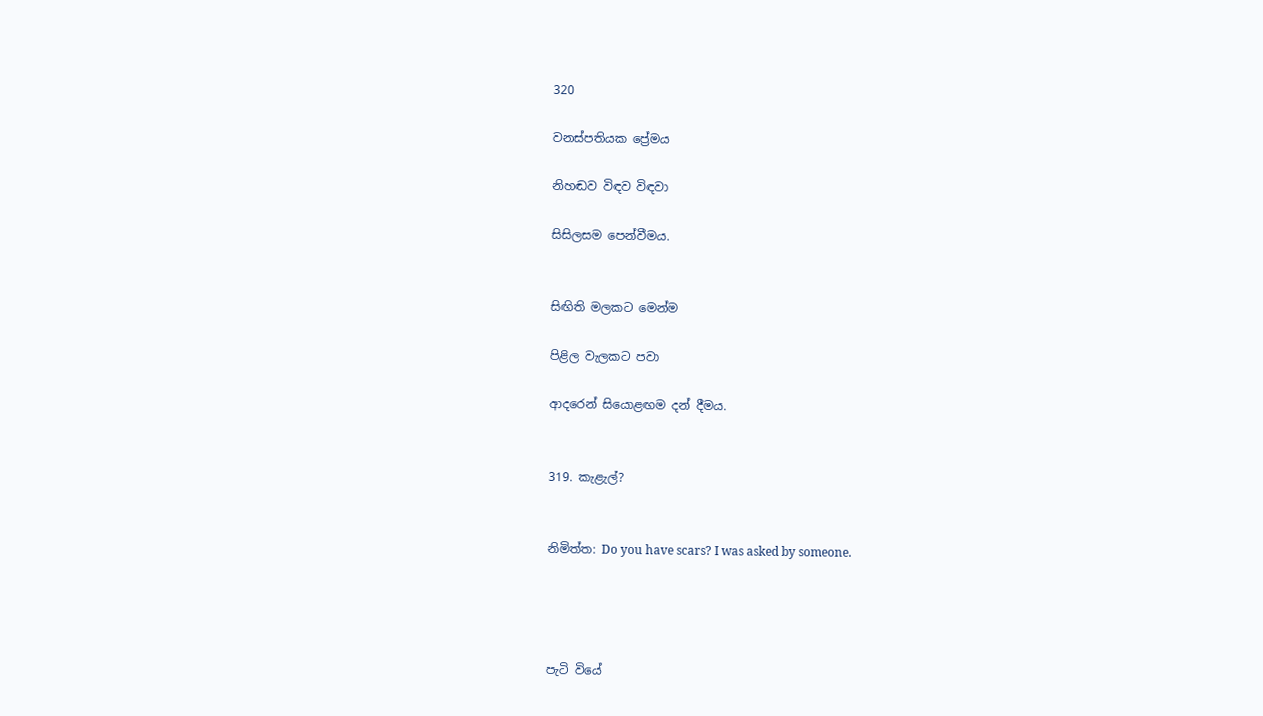320

වනස්පතියක ප්‍රේමය

නිහඬව විඳව විඳවා

සිසිලසම පෙන්වීමය.


සිඟිති මලකට මෙන්ම

පිළිල වැලකට පවා

ආදරෙන් සියොළඟම දන් දීමය.


319. කැළැල්?


නිමිත්ත: Do you have scars? I was asked by someone.




පැටි වියේ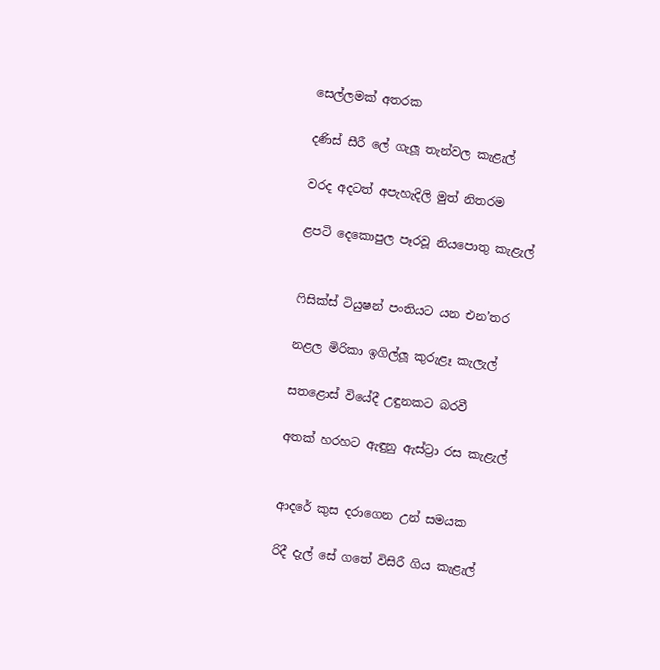සෙල්ලමක් අතරක

දණිස් සීරී ලේ ගැලූ තැන්වල කැළැල්

වරද අදටත් අපැහැදිලි මුත් නිතරම

ළපටි දෙකොපුල පෑරවූ නියපොතු කැළැල්


ෆිසික්ස් ටියුෂන් පංතියට යන එන’තර

නළල මිරිකා ඉගිල්ලූ කුරුළෑ කැලැල්

සතළොස් වියේදී උඳුනකට බරවී

අතක් හරහට ඇඳුනු ඇස්ට්‍රා රස කැළැල්


ආදරේ කුස දරාගෙන උන් සමයක

රිදී දැල් සේ ගතේ විසිරී ගිය කැළැල්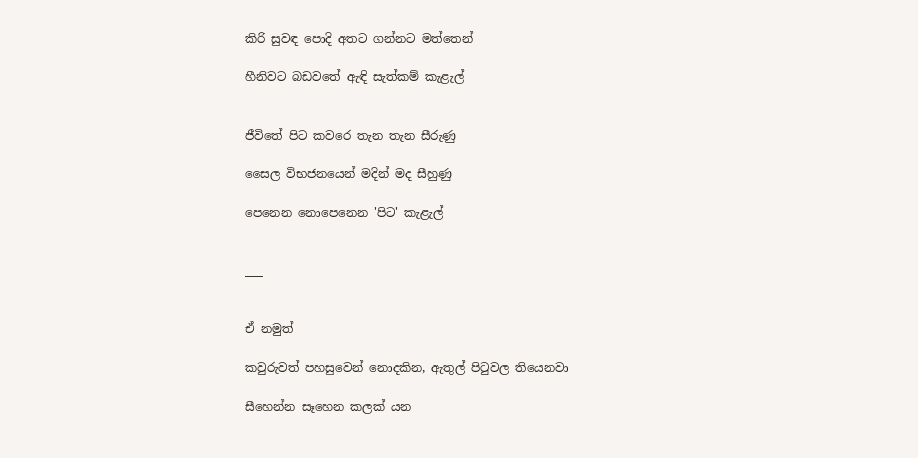කිරි සුවඳ පොදි අතට ගන්නට මත්තෙන්

හීනිවට බඩවතේ ඇඳි සැත්කම් කැළැල්


ජීවිතේ පිට කවරෙ තැන තැන සීරුණු

සෛල විභජනයෙන් මදින් මද සීහුණු

පෙනෙන නොපෙනෙන 'පිට' කැළැල්


___


ඒ නමුත්

කවුරුවත් පහසුවෙන් නොදකින, ඇතුල් පිටුවල තියෙනවා

සීහෙන්න සෑහෙන කලක් යන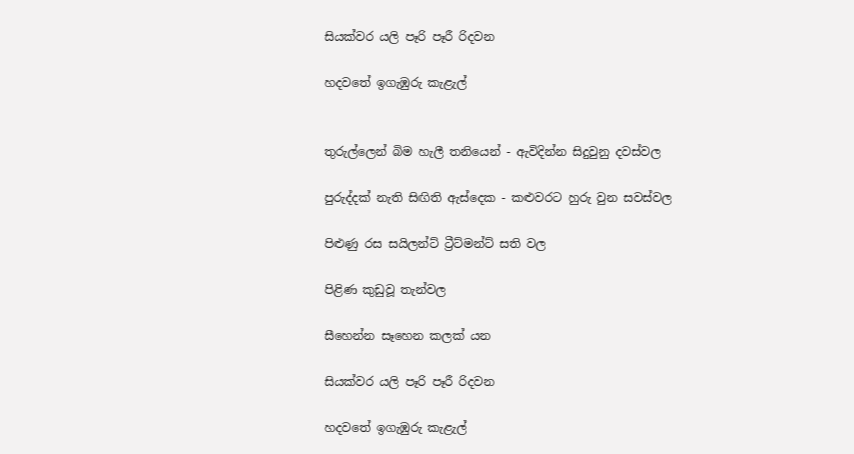සියක්වර යලි පෑරි පෑරී රිදවන

හදවතේ ඉගැඹුරු කැළැල්


තුරුල්ලෙන් බිම හැලී තනියෙන් - ඇවිදින්න සිදුවුනු දවස්වල

පුරුද්දක් නැති සිඟිති ඇස්දෙක - කළුවරට හුරු වුන සවස්වල

පිළුණු රස සයිලන්ට් ට්‍රීට්මන්ට් සති වල

පිළිණ කුඩුවූ තැන්වල

සීහෙන්න සෑහෙන කලක් යන

සියක්වර යලි පෑරි පෑරී රිදවන

හදවතේ ඉගැඹුරු කැළැල්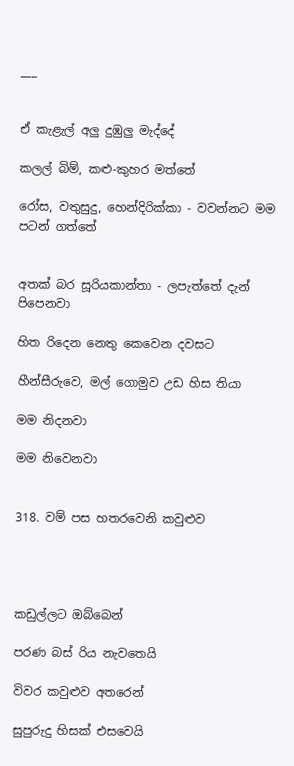___


ඒ කැළැල් අලු දුඹුලු මැද්දේ

කලල් බිම්, කළු-කුහර මත්තේ

රෝස, වතුසුදු, හෙන්දිරික්කා - වවන්නට මම පටන් ගත්තේ


අතක් බර සූරියකාන්තා - ලපැත්තේ දැන් පිපෙනවා

හිත රිදෙන නෙතු කෙවෙන දවසට

හීන්සීරුවෙ, මල් ගොමුව උඩ හිස තියා

මම නිදනවා

මම නිවෙනවා


318. වම් පස හතරවෙනි කවුළුව




කඩුල්ලට ඔබ්බෙන්

පරණ බස් රිය නැවතෙයි

විවර කවුළුව අතරෙන්

සුපුරුදු හිසක් එසවෙයි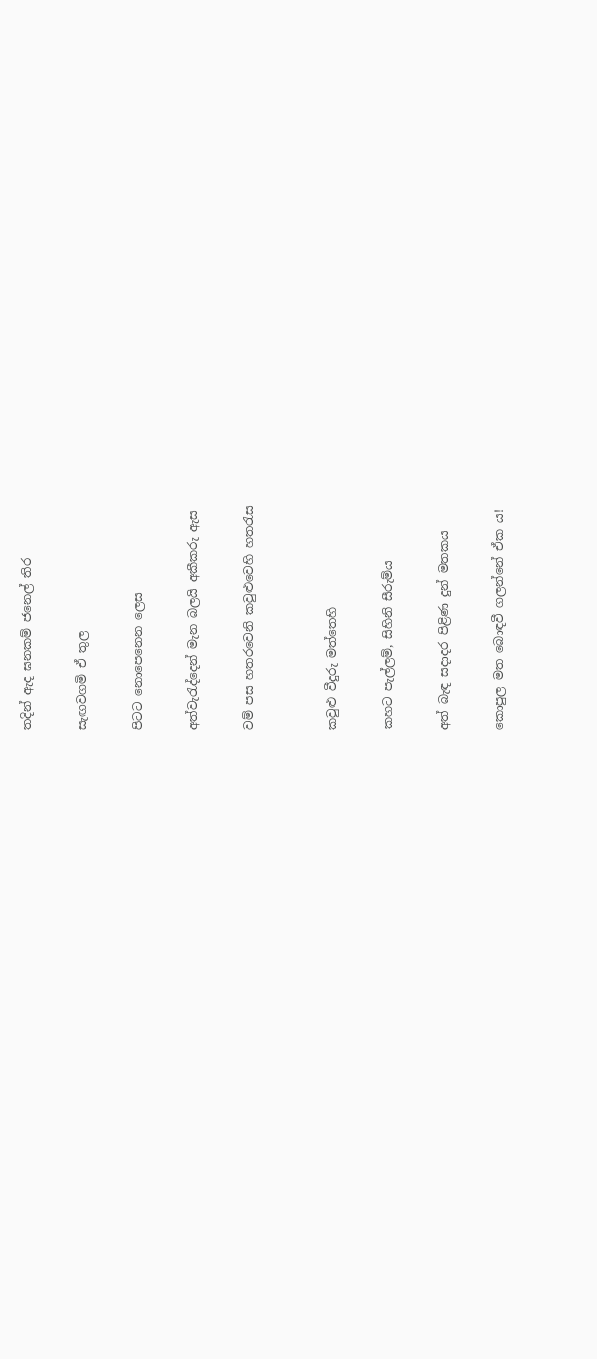තදින් ඇද ඝනකම් ජනෙල් තිර

සැඟවගමි ඒ තුල

පිටට නොපෙනෙන ලෙස

අත්වැරැද්දෙන් මැන බලයි අකීකරු ඇස

වම් පස හතරවෙනි කවුළුවෙහි හතරැස


කවුළු වීදුරු මත්තෙහි

කහට පැල්ලම්, සිහිනි සීරුම්ය

අත් බැඳ සදාදර පිළිණ දුන් මතකය

කොපුල මත බොඳවී ගලන්නේ ඒක ය!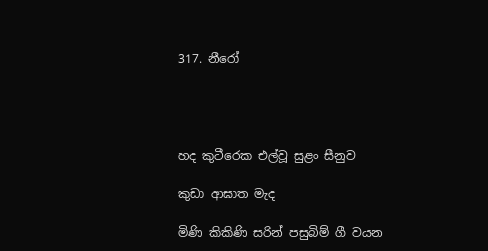317. නීරෝ




හද කුටීරෙක එල්වූ සුළං සීනුව

කුඩා ආඝාත මැද

මිණි කිකිණි සරින් පසුබිම් ගී වයන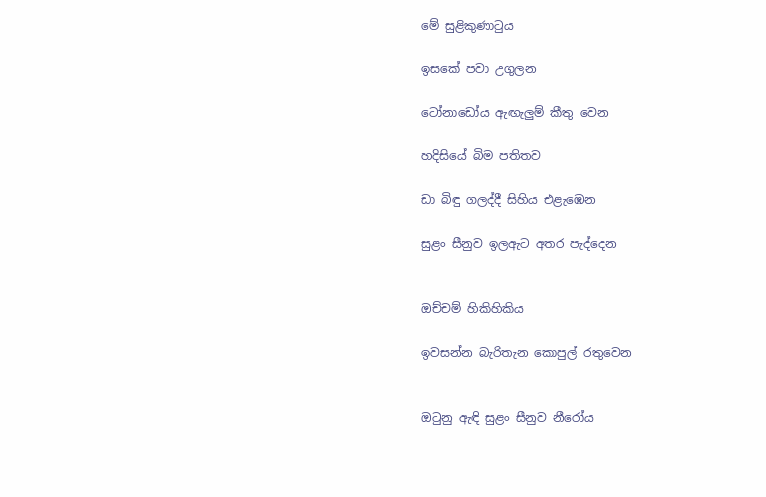මේ සුළිකුණාටුය

ඉසකේ පවා උගුලන

ටෝනාඩෝය ඇඟැලුම් කීතු වෙන

හදිසියේ බිම පතිතව

ඩා බිඳු ගලද්දී සිහිය එළැඹෙන

සුළං සීනුව ඉලඇට අතර පැද්දෙන


ඔච්චම් හිකිහිකිය

ඉවසන්න බැරිතැන කොපුල් රතුවෙන


ඔටුනු ඇඳි සුළං සීනුව නීරෝය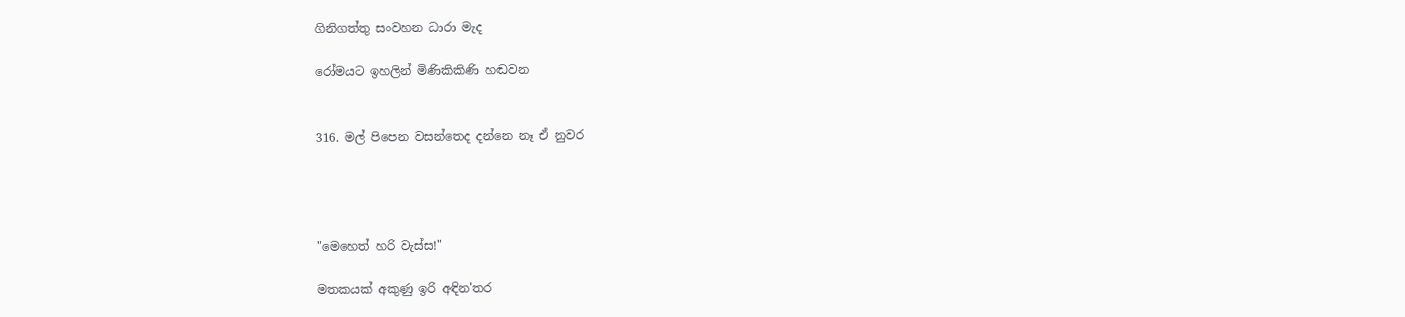ගිනිගත්තු සංවහන ධාරා මැද

රෝමයට ඉහලින් මිණිකිකිණි හඬවන


316. මල් පිපෙන වසන්තෙද දන්නෙ නෑ ඒ නුවර




"මෙහෙත් හරි වැස්ස!"

මතකයක් අකුණු ඉරි අඳින'තර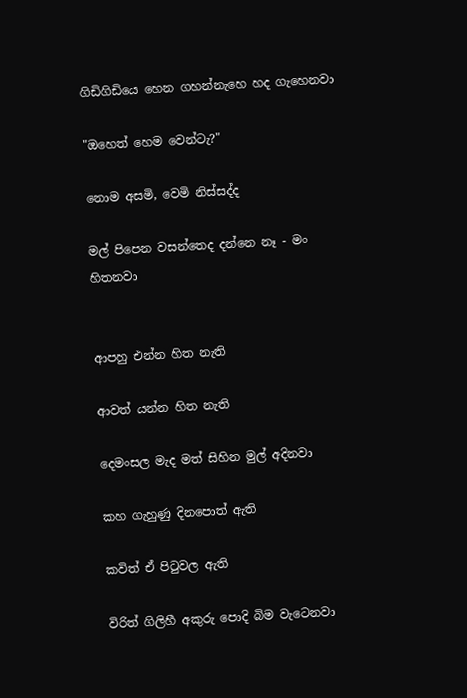ගිඩිගිඩියෙ හෙන ගහන්නැහෙ හද ගැහෙනවා

"ඔහෙත් හෙම වෙන්ටැ?"

නොම අසමි, වෙමි නිස්සද්ද

මල් පිපෙන වසන්තෙද දන්නෙ නෑ - මං හිතනවා


ආපහු එන්න හිත නැති

ආවත් යන්න හිත නැති

දෙමංසල මැද මත් සිහින මුල් අදිනවා

කහ ගැහුණු දිනපොත් ඇති

කවිත් ඒ පිටුවල ඇති

විරිත් ගිලිහී අකුරු පොදි බිම වැටෙනවා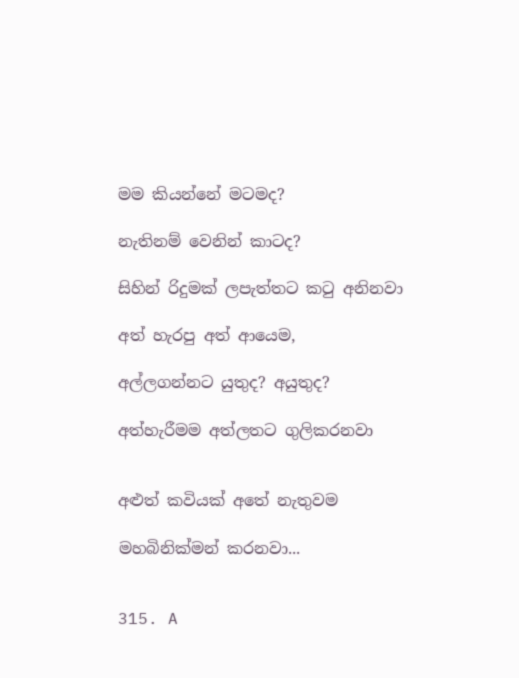මම කියන්නේ මටමද?

නැතිනම් වෙනින් කාටද?

සිහින් රිදුමක් ලපැත්තට කටු අනිනවා

අත් හැරපු අත් ආයෙම,

අල්ලගන්නට යුතුද? අයුතුද?

අත්හැරීමම අත්ලතට ගුලිකරනවා


අළුත් කවියක් අතේ නැතුවම

මහබිනික්මන් කරනවා...


315. A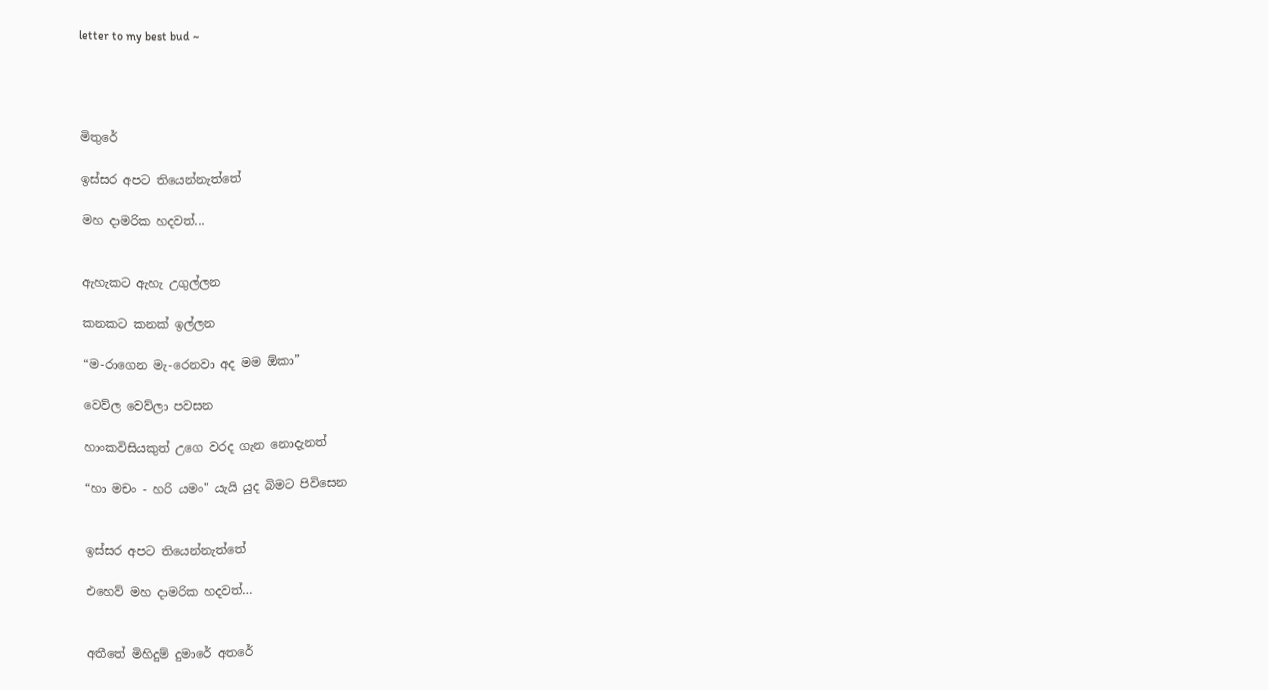letter to my best bud ~




මිතුරේ

ඉස්සර අපට තියෙන්නැත්තේ

මහ දාමරික හදවත්...


ඇහැකට ඇහැ උගුල්ලන

කනකට කනක් ඉල්ලන

“ම-රාගෙන මැ-රෙනවා අද මම ඕකා”

වෙව්ල වෙව්ලා පවසන

හාංකවිසියකුත් උගෙ වරද ගැන නොදැනත්

“හා මචං - හරි යමං" යැයි යුද බිමට පිවිසෙන


ඉස්සර අපට තියෙන්නැත්තේ

එහෙව් මහ දාමරික හදවත්…


අතීතේ මිහිදුම් දුමාරේ අතරේ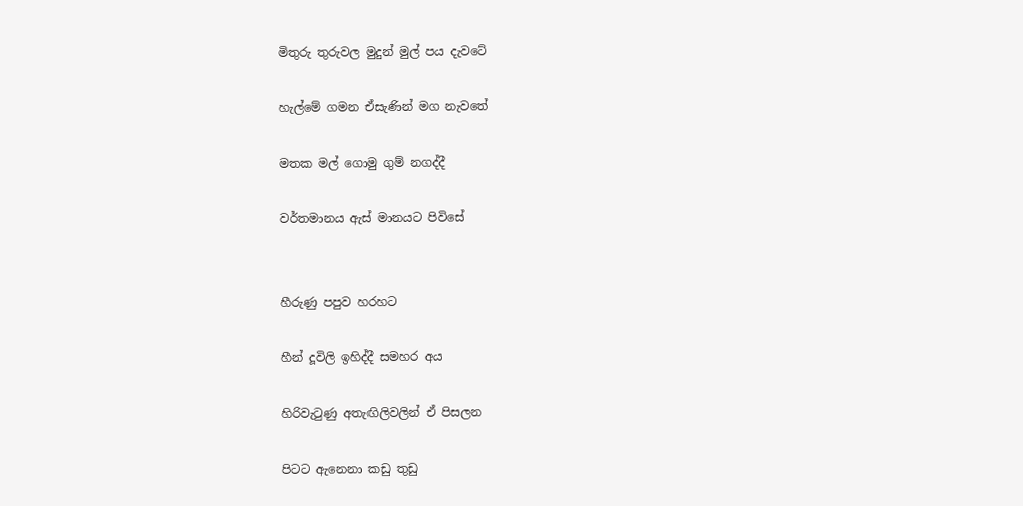මිතුරු තුරුවල මුදුන් මුල් පය දැවටේ

හැල්මේ ගමන ඒසැණින් මග නැවතේ

මතක මල් ගොමු ගුම් නගද්දී

වර්තමානය ඇස් මානයට පිවිසේ


හීරුණු පපුව හරහට

හීන් දූවිලි ඉහිද්දී සමහර අය

හිරිවැටුණු අතැඟිලිවලින් ඒ පිසලන

පිටට ඇනෙනා කඩු තුඩු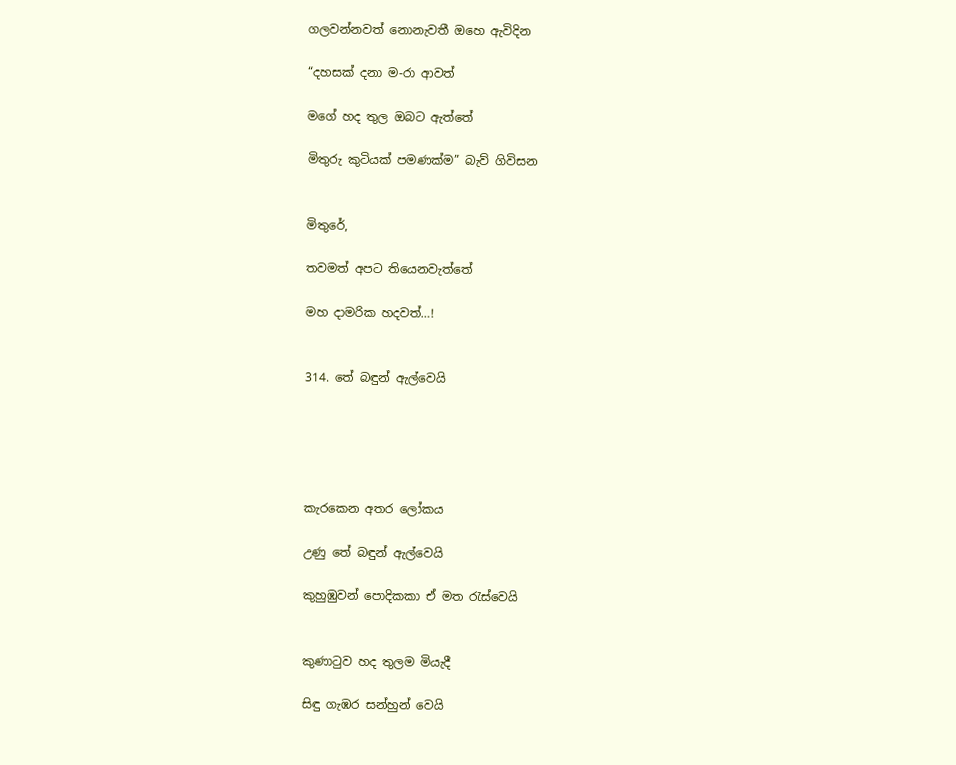ගලවන්නවත් නොනැවතී ඔහෙ ඇවිදින

“දහසක් දනා ම-රා ආවත්

මගේ හද තුල ඔබට ඇත්තේ

මිතුරු කුටියක් පමණක්ම” බැව් ගිවිසන


මිතුරේ,

තවමත් අපට තියෙනවැත්තේ

මහ දාමරික හදවත්…!


314. තේ බඳුන් ඇල්වෙයි





කැරකෙන අතර ලෝකය

උණු තේ බඳුන් ඇල්වෙයි

කුහුඹුවන් පොදිකකා ඒ මත රැස්වෙයි


කුණාටුව හද තුලම මියැදී

සිඳු ගැඹර සන්හුන් වෙයි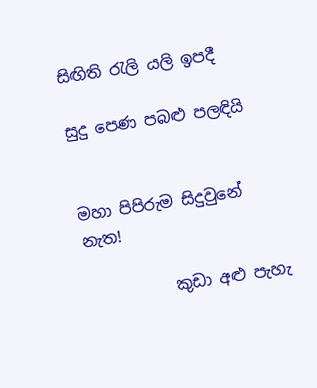සිඟිති රැලි යලි ඉපදී

සුදු පෙණ පබළු පලඳියි


මහා පිපිරුම සිදුවුනේ නැත!

           කුඩා අළු පැහැ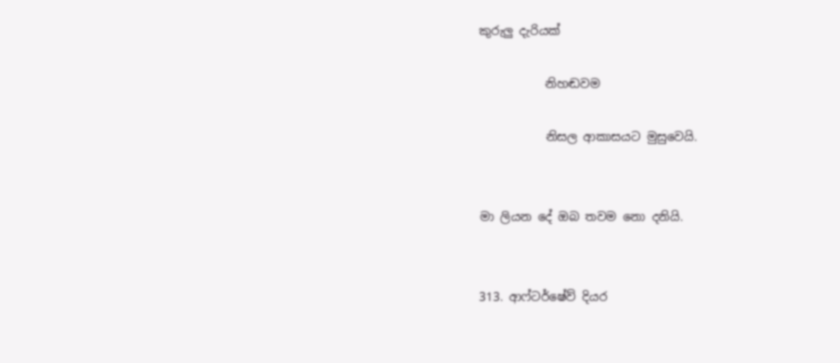කුරුලු දැරියක්

           නිහඬවම

           නිසල ආකාසයට මුසුවෙයි.


මා ලියන දේ ඔබ තවම නො දනියි.


313. ආෆ්ටර්ෂේව් දියර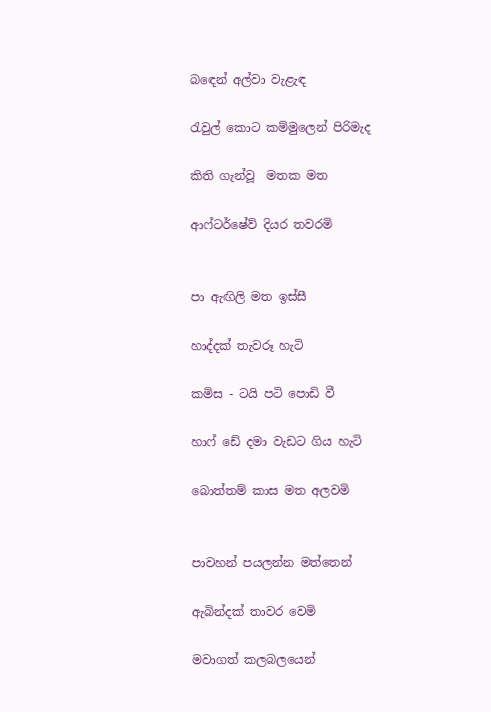බඳෙන් අල්වා වැළැඳ

රැවුල් කොට කම්මුලෙන් පිරිමැද

කිති ගැන්වූ  මතක මත

ආෆ්ටර්ෂේව් දියර තවරමි


පා ඇඟිලි මත ඉස්සී

හාද්දක් තැවරූ හැටි

කමිස - ටයි පටි පොඩි වී

හාෆ් ඩේ දමා වැඩට ගිය හැටි

බොත්තම් කාස මත අලවමි


පාවහන් පයලන්න මත්තෙන්

ඇබින්දක් තාවර වෙමි

මවාගත් කලබලයෙන්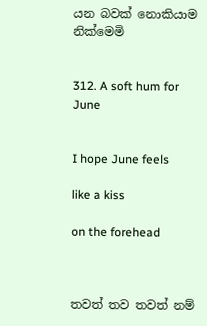යන බවක් නොකියාම නික්මෙමි


312. A soft hum for June


I hope June feels

like a kiss

on the forehead



තවත් තව තවත් නම්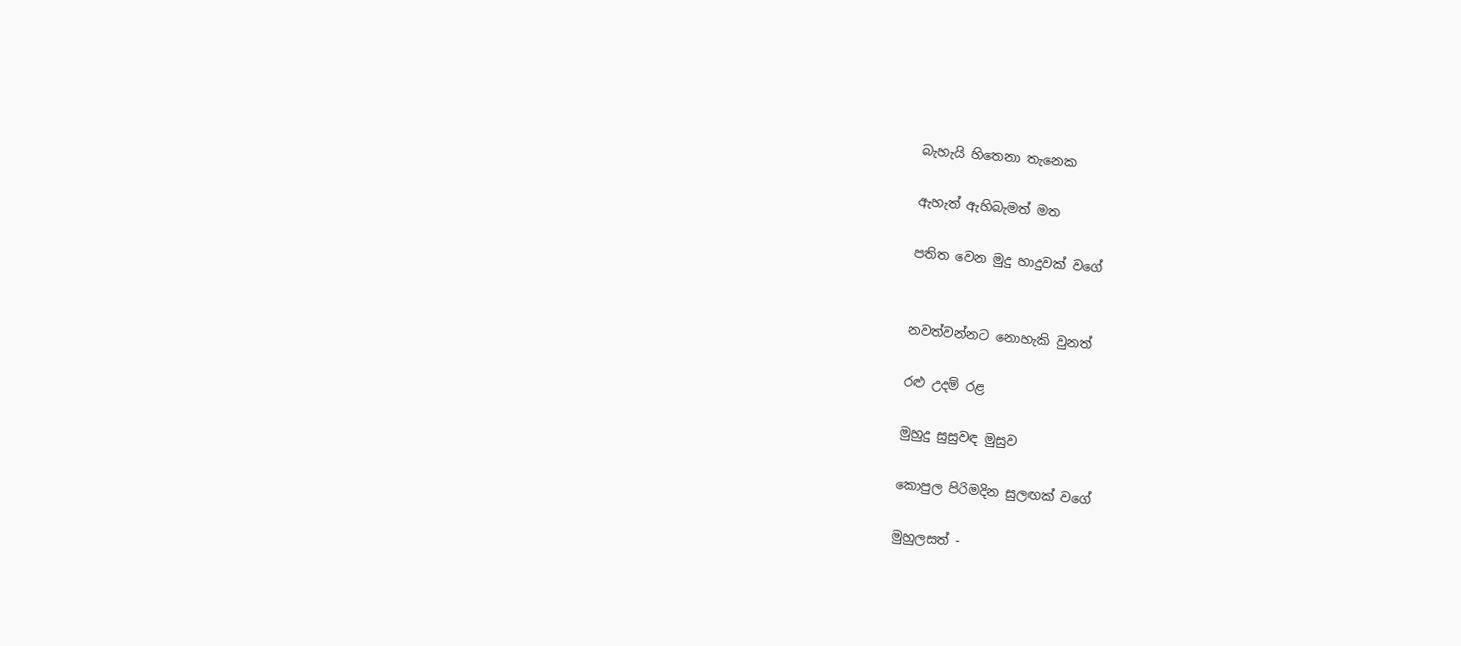බැහැයි හිතෙනා තැනෙක

ඇහැත් ඇහිබැමත් මත

පතිත වෙන මුදු හාදුවක් වගේ


නවත්වන්නට නොහැකි වුනත්

රළු උදම් රළ

මුහුදු සුසුවඳ මුසුව

කොපුල පිරිමදින සුලඟක් වගේ

මුහුලසත් -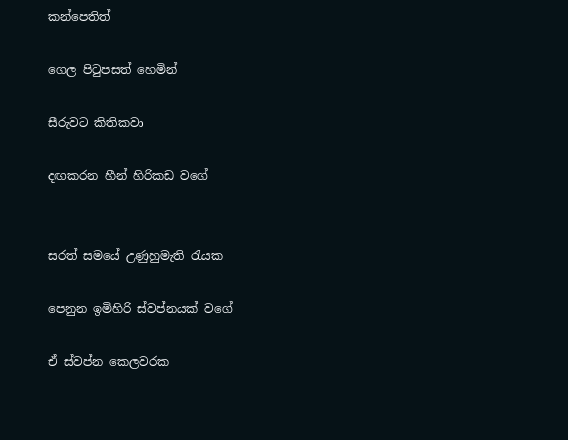කන්පෙතිත්

ගෙල පිටුපසත් හෙමින්

සීරුවට කිතිකවා

දඟකරන හීන් හිරිකඩ වගේ


සරත් සමයේ උණුහුමැති රැයක

පෙනුන ඉමිහිරි ස්වප්නයක් වගේ

ඒ ස්වප්න කෙලවරක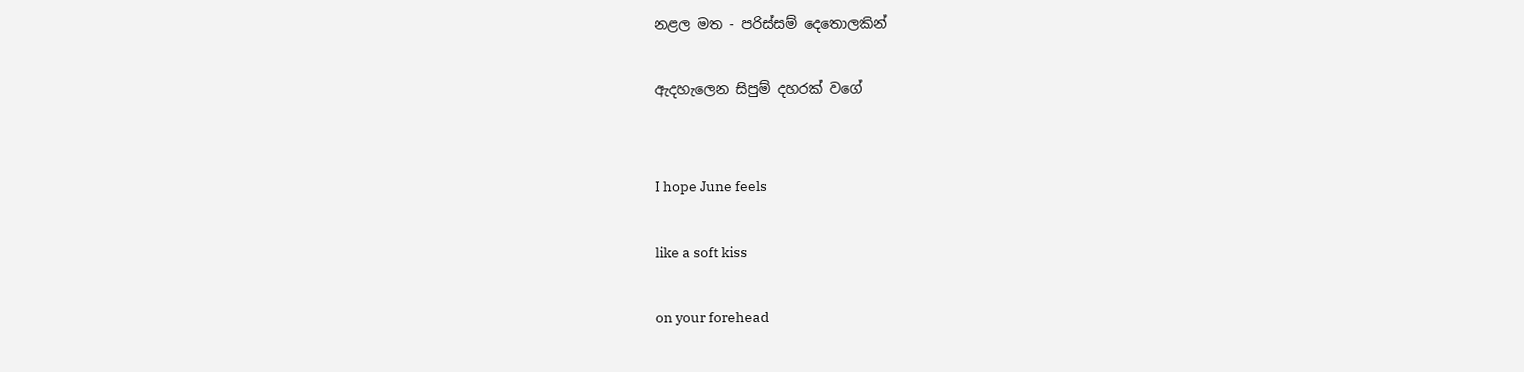නළල මත - පරිස්සම් දෙතොලකින්

ඇදහැලෙන සිපුම් දහරක් වගේ


I hope June feels

like a soft kiss

on your forehead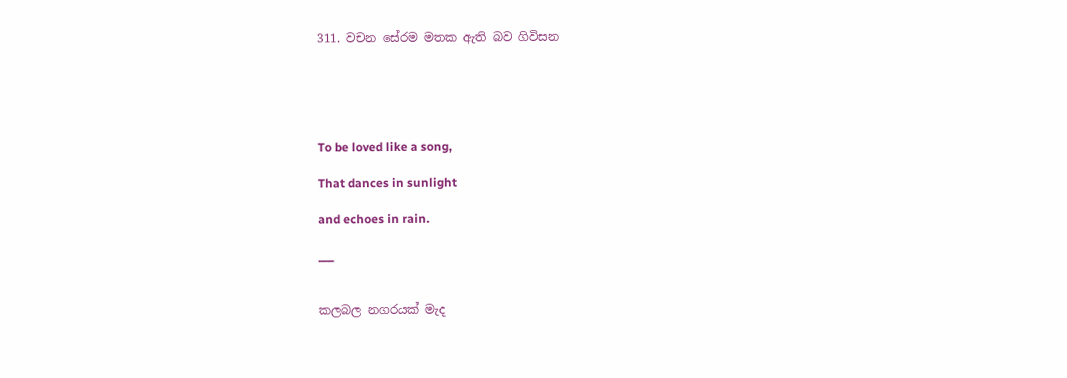311. වචන සේරම මතක ඇති බව ගිවිසන





To be loved like a song,

That dances in sunlight

and echoes in rain.

___


කලබල නගරයක් මැද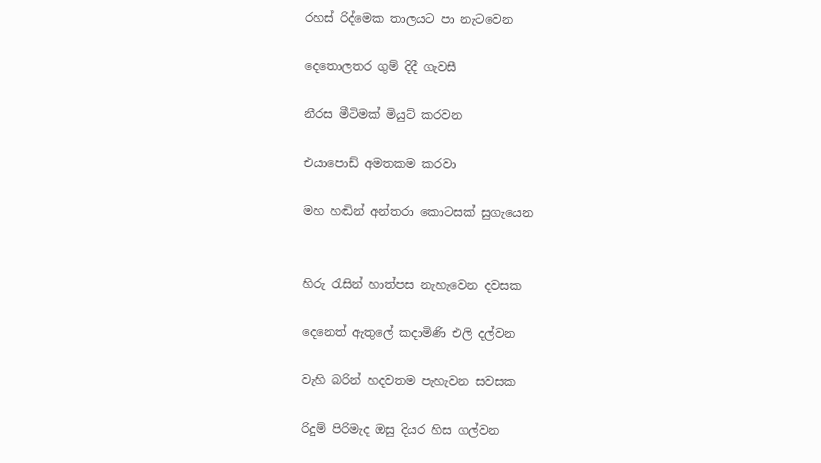රහස් රිද්මෙක තාලයට පා නැටවෙන

දෙතොලතර ගුම් දිදී ගැවසී

නීරස මීටිමක් මියුට් කරවන

එයාපොඩ් අමතකම කරවා

මහ හඬින් අන්තරා කොටසක් සුගැයෙන


හිරු රැසින් හාත්පස නැහැවෙන දවසක

දෙනෙත් ඇතුලේ කදාමිණි එලි දල්වන

වැහි බරින් හදවතම පැහැවන සවසක

රිදුම් පිරිමැද ඔසු දියර හිස ගල්වන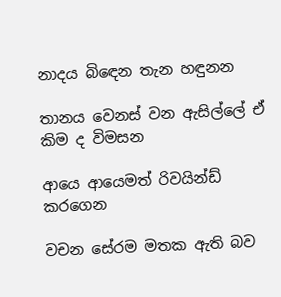නාදය බිඳෙන තැන හඳුනන

තානය වෙනස් වන ඇසිල්ලේ ඒ කිම ද විමසන

ආයෙ ආයෙමත් රිවයින්ඩ් කරගෙන

වචන සේරම මතක ඇති බව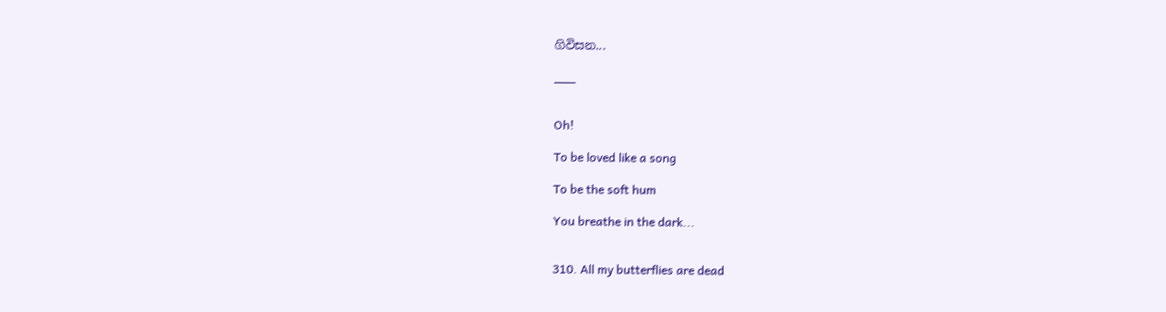ගිවිසන...

___


Oh!

To be loved like a song

To be the soft hum

You breathe in the dark...


310. All my butterflies are dead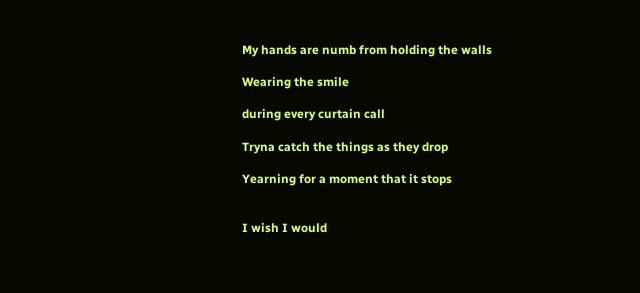My hands are numb from holding the walls

Wearing the smile

during every curtain call

Tryna catch the things as they drop

Yearning for a moment that it stops


I wish I would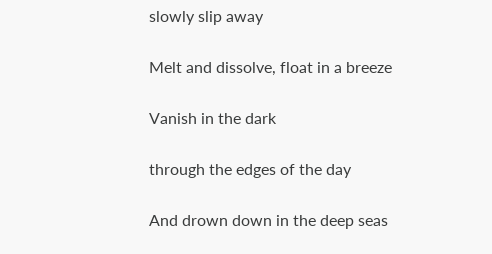slowly slip away

Melt and dissolve, float in a breeze

Vanish in the dark

through the edges of the day

And drown down in the deep seas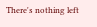There's nothing left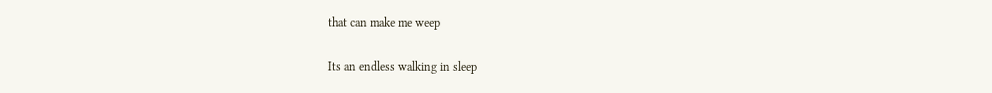that can make me weep

Its an endless walking in sleep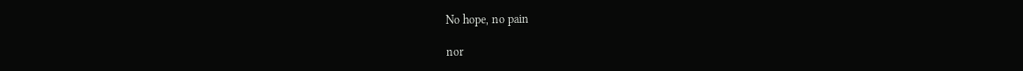No hope, no pain

nor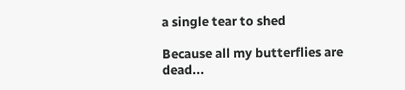a single tear to shed

Because all my butterflies are dead...